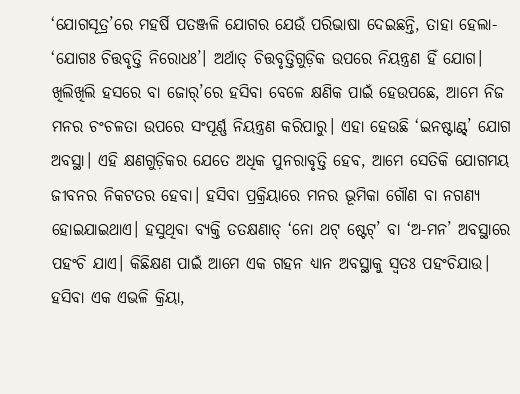‘ଯୋଗସୂତ୍ର’ରେ ମହର୍ଷି ପତଞ୍ଜଳି ଯୋଗର ଯେଉଁ ପରିଭାଷା ଦେଇଛନ୍ତି, ତାହା ହେଲା- ‘ଯୋଗଃ ଚିତ୍ତବୃତ୍ତି ନିରୋଧଃ’। ଅର୍ଥାତ୍ ଚିତ୍ତବୃତ୍ତିଗୁଡ଼ିକ ଉପରେ ନିୟନ୍ତ୍ରଣ ହିଁ ଯୋଗ। ଖିଲିଖିଲି ହସରେ ବା ଜୋର୍’ରେ ହସିବା ବେଳେ କ୍ଷଣିକ ପାଇଁ ହେଉପଛେ, ଆମେ ନିଜ ମନର ଚଂଚଳତା ଉପରେ ସଂପୂର୍ଣ୍ଣ ନିୟନ୍ତ୍ରଣ କରିପାରୁ। ଏହା ହେଉଛି ‘ଇନଷ୍ଟାଣ୍ଟ୍’ ଯୋଗ ଅବସ୍ଥା। ଏହି କ୍ଷଣଗୁଡ଼ିକର ଯେତେ ଅଧିକ ପୁନରାବୃତ୍ତି ହେବ, ଆମେ ସେତିକି ଯୋଗମୟ ଜୀବନର ନିକଟତର ହେବା। ହସିବା ପ୍ରକ୍ରିୟାରେ ମନର ଭୂମିକା ଗୌଣ ବା ନଗଣ୍ୟ ହୋଇଯାଇଥାଏ। ହସୁଥିବା ବ୍ୟକ୍ତି ତତକ୍ଷଣାତ୍ ‘ନୋ ଥଟ୍ ଷ୍ଟେଟ୍’ ବା ‘ଅ-ମନ’ ଅବସ୍ଥାରେ ପହଂଚି ଯାଏ। କିଛିକ୍ଷଣ ପାଇଁ ଆମେ ଏକ ଗହନ ଧ୍ୟାନ ଅବସ୍ଥାକୁ ସ୍ୱତଃ ପହଂଚିଯାଉ। ହସିବା ଏକ ଏଭଳି କ୍ରିୟା,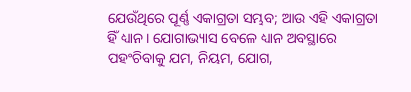ଯେଉଁଥିରେ ପୂର୍ଣ୍ଣ ଏକାଗ୍ରତା ସମ୍ଭବ; ଆଉ ଏହି ଏକାଗ୍ରତା ହିଁ ଧ୍ୟାନ। ଯୋଗାଭ୍ୟାସ ବେଳେ ଧ୍ୟାନ ଅବସ୍ଥାରେ ପହଂଚିବାକୁ ଯମ, ନିୟମ, ଯୋଗ,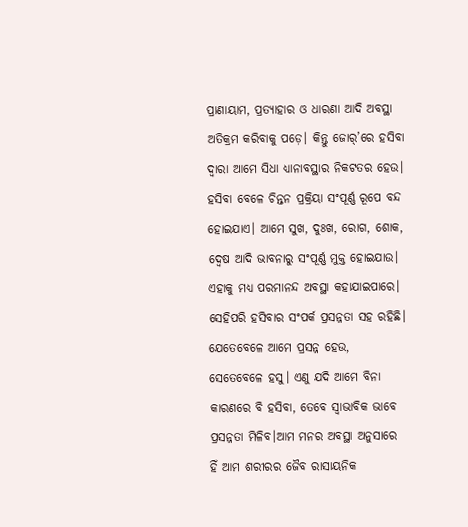ପ୍ରାଣାୟାମ, ପ୍ରତ୍ୟାହାର ଓ ଧାରଣା ଆଦି ଅବସ୍ଥା ଅତିକ୍ରମ କରିବାକୁ ପଡ଼େ। କିନ୍ତୁ ଜୋର୍’ରେ ହସିବା ଦ୍ୱାରା ଆମେ ସିଧା ଧ୍ୟାନାବସ୍ଥାର ନିକଟତର ହେଉ। ହସିବା ବେଳେ ଚିନ୍ତନ ପ୍ରକ୍ରିୟା ସଂପୂର୍ଣ୍ଣ ରୂପେ ବନ୍ଦ ହୋଇଯାଏ। ଆମେ ସୁଖ, ଦୁଃଖ, ରୋଗ, ଶୋକ, ଦ୍ୱେଷ ଆଦି ଭାବନାରୁ ସଂପୂର୍ଣ୍ଣ ମୁକ୍ତ ହୋଇଯାଉ। ଏହାକୁ ମଧ୍ୟ ପରମାନନ୍ଦ ଅବସ୍ଥା କହାଯାଇପାରେ। ସେହିପରି ହସିବାର ସଂପର୍କ ପ୍ରସନ୍ନତା ସହ ରହିଛି। ଯେତେବେଳେ ଆମେ ପ୍ରସନ୍ନ ହେଉ, ସେତେବେଳେ ହସୁ। ଏଣୁ ଯଦି ଆମେ ବିନା କାରଣରେ ବି ହସିବା, ତେବେ ସ୍ୱାଭାବିକ ଭାବେ ପ୍ରସନ୍ନତା ମିଳିବ।ଆମ ମନର ଅବସ୍ଥା ଅନୁସାରେ ହିଁ ଆମ ଶରୀରର ଜୈବ ରାସାୟନିକ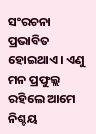ସଂରଚନା ପ୍ରଭାବିତ ହୋଇଥାଏ। ଏଣୁ ମନ ପ୍ରଫୁଲ୍ଲ ରହିଲେ ଆମେ ନିଶ୍ଚୟ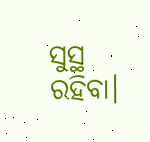ସୁସ୍ଥ ରହିବା।